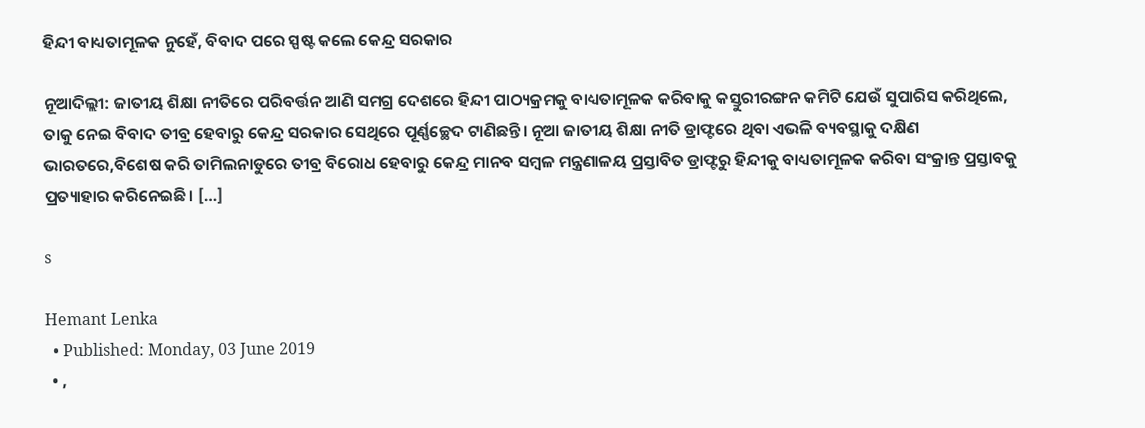ହିନ୍ଦୀ ବାଧ୍ୟତାମୂଳକ ନୁହେଁ, ବିବାଦ ପରେ ସ୍ପଷ୍ଟ କଲେ କେନ୍ଦ୍ର ସରକାର

ନୂଆଦିଲ୍ଲୀ: ଜାତୀୟ ଶିକ୍ଷା ନୀତିରେ ପରିବର୍ତ୍ତନ ଆଣି ସମଗ୍ର ଦେଶରେ ହିନ୍ଦୀ ପାଠ୍ୟକ୍ରମକୁ ବାଧ୍ୟତାମୂଳକ କରିବାକୁ କସ୍ତୁରୀରଙ୍ଗନ କମିଟି ଯେଉଁ ସୁପାରିସ କରିଥିଲେ, ତାକୁ ନେଇ ବିବାଦ ତୀବ୍ର ହେବାରୁ କେନ୍ଦ୍ର ସରକାର ସେଥିରେ ପୂର୍ଣ୍ଣଚ୍ଛେଦ ଟାଣିଛନ୍ତି। ନୂଆ ଜାତୀୟ ଶିକ୍ଷା ନୀତି ଡ୍ରାଫ୍ଟରେ ଥିବା ଏଭଳି ବ୍ୟବସ୍ଥାକୁ ଦକ୍ଷିଣ ଭାରତରେ,ବିଶେଷ କରି ତାମିଲନାଡୁରେ ତୀବ୍ର ବିରୋଧ ହେବାରୁ କେନ୍ଦ୍ର ମାନବ ସମ୍ବଳ ମନ୍ତ୍ରଣାଳୟ ପ୍ରସ୍ତାବିତ ଡ୍ରାଫ୍ଟରୁ ହିନ୍ଦୀକୁ ବାଧ୍ୟତାମୂଳକ କରିବା ସଂକ୍ରାନ୍ତ ପ୍ରସ୍ତାବକୁ ପ୍ରତ୍ୟାହାର କରିନେଇଛି। […]

s

Hemant Lenka
  • Published: Monday, 03 June 2019
  • ,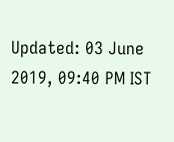Updated: 03 June 2019, 09:40 PM IST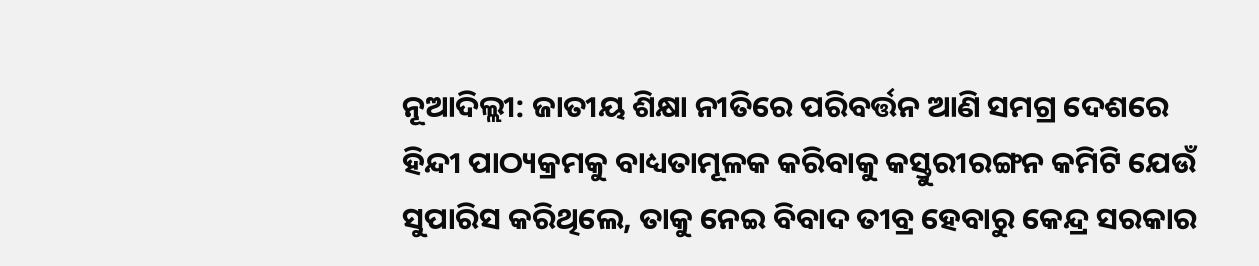ନୂଆଦିଲ୍ଲୀ: ଜାତୀୟ ଶିକ୍ଷା ନୀତିରେ ପରିବର୍ତ୍ତନ ଆଣି ସମଗ୍ର ଦେଶରେ ହିନ୍ଦୀ ପାଠ୍ୟକ୍ରମକୁ ବାଧ୍ୟତାମୂଳକ କରିବାକୁ କସ୍ତୁରୀରଙ୍ଗନ କମିଟି ଯେଉଁ ସୁପାରିସ କରିଥିଲେ, ତାକୁ ନେଇ ବିବାଦ ତୀବ୍ର ହେବାରୁ କେନ୍ଦ୍ର ସରକାର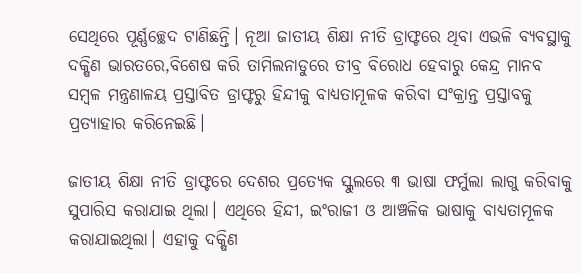ସେଥିରେ ପୂର୍ଣ୍ଣଚ୍ଛେଦ ଟାଣିଛନ୍ତି। ନୂଆ ଜାତୀୟ ଶିକ୍ଷା ନୀତି ଡ୍ରାଫ୍ଟରେ ଥିବା ଏଭଳି ବ୍ୟବସ୍ଥାକୁ ଦକ୍ଷିଣ ଭାରତରେ,ବିଶେଷ କରି ତାମିଲନାଡୁରେ ତୀବ୍ର ବିରୋଧ ହେବାରୁ କେନ୍ଦ୍ର ମାନବ ସମ୍ବଳ ମନ୍ତ୍ରଣାଳୟ ପ୍ରସ୍ତାବିତ ଡ୍ରାଫ୍ଟରୁ ହିନ୍ଦୀକୁ ବାଧ୍ୟତାମୂଳକ କରିବା ସଂକ୍ରାନ୍ତ ପ୍ରସ୍ତାବକୁ ପ୍ରତ୍ୟାହାର କରିନେଇଛି।

ଜାତୀୟ ଶିକ୍ଷା ନୀତି ଡ୍ରାଫ୍ଟରେ ଦେଶର ପ୍ରତ୍ୟେକ ସ୍କୁଲରେ ୩ ଭାଷା ଫର୍ମୁଲା ଲାଗୁ କରିବାକୁ ସୁପାରିସ କରାଯାଇ ଥିଲା। ଏଥିରେ ହିନ୍ଦୀ, ଇଂରାଜୀ ଓ ଆଞ୍ଚଳିକ ଭାଷାକୁ ବାଧ୍ୟତାମୂଳକ କରାଯାଇଥିଲା। ଏହାକୁ ଦକ୍ଷିଣ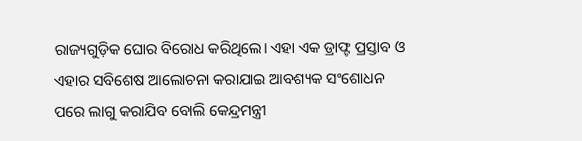ରାଜ୍ୟଗୁଡ଼ିକ ଘୋର ବିରୋଧ କରିଥିଲେ। ଏହା ଏକ ଡ୍ରାଫ୍ଟ ପ୍ରସ୍ତାବ ଓ ଏହାର ସବିଶେଷ ଆଲୋଚନା କରାଯାଇ ଆବଶ୍ୟକ ସଂଶୋଧନ ପରେ ଲାଗୁ କରାଯିବ ବୋଲି କେନ୍ଦ୍ରମନ୍ତ୍ରୀ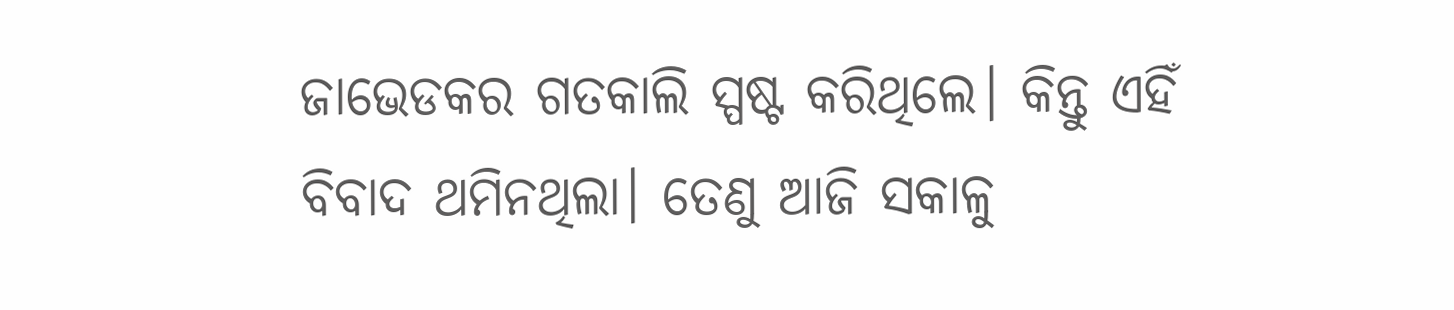ଜାଭେଡକର ଗତକାଲି ସ୍ପଷ୍ଟ କରିଥିଲେ। କିନ୍ତୁ ଏହିଁ ବିବାଦ ଥମିନଥିଲା। ତେଣୁ ଆଜି ସକାଳୁ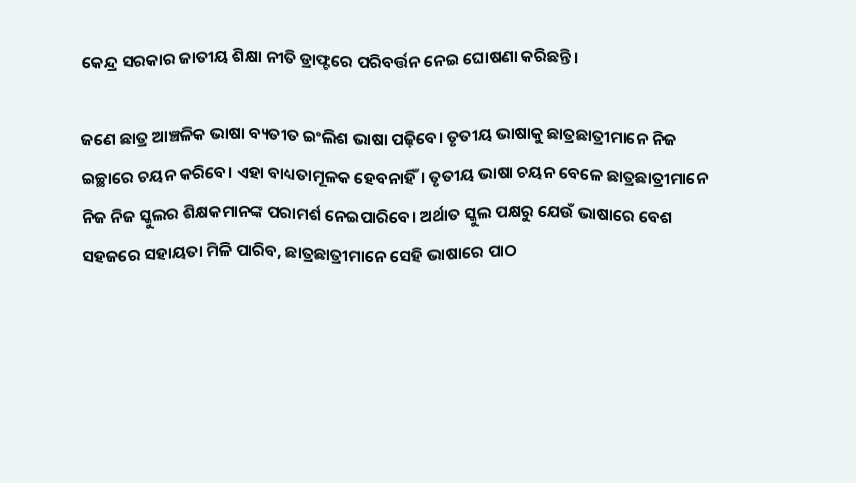କେନ୍ଦ୍ର ସରକାର ଜାତୀୟ ଶିକ୍ଷା ନୀତି ଡ୍ରାଫ୍ଟରେ ପରିବର୍ତ୍ତନ ନେଇ ଘୋଷଣା କରିଛନ୍ତି।

ଜଣେ ଛାତ୍ର ଆଞ୍ଚଳିକ ଭାଷା ବ୍ୟତୀତ ଇଂଲିଶ ଭାଷା ପଢ଼ିବେ। ତୃତୀୟ ଭାଷାକୁ ଛାତ୍ରଛାତ୍ରୀମାନେ ନିଜ ଇଚ୍ଛାରେ ଚୟନ କରିବେ। ଏହା ବାଧ୍ୟତାମୂଳକ ହେବନାହିଁ। ତୃତୀୟ ଭାଷା ଚୟନ ବେଳେ ଛାତ୍ରଛାତ୍ରୀମାନେ ନିଜ ନିଜ ସ୍କୁଲର ଶିକ୍ଷକମାନଙ୍କ ପରାମର୍ଶ ନେଇପାରିବେ। ଅର୍ଥାତ ସ୍କୁଲ ପକ୍ଷରୁ ଯେଉଁ ଭାଷାରେ ବେଶ ସହଜରେ ସହାୟତା ମିଳି ପାରିବ, ଛାତ୍ରଛାତ୍ରୀମାନେ ସେହି ଭାଷାରେ ପାଠ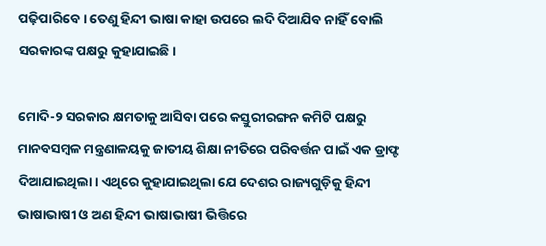ପଢ଼ିପାରିବେ। ତେଣୁ ହିନ୍ଦୀ ଭାଷା କାହା ଉପରେ ଲଦି ଦିଆଯିବ ନାହିଁ ବୋଲି ସରକାରଙ୍କ ପକ୍ଷରୁ କୁହାଯାଇଛି।

ମୋଦି-୨ ସରକାର କ୍ଷମତାକୁ ଆସିବା ପରେ କସ୍ତୁରୀରଙ୍ଗନ କମିଟି ପକ୍ଷରୁ ମାନବସମ୍ବଳ ମନ୍ତ୍ରଣାଳୟକୁ ଜାତୀୟ ଶିକ୍ଷା ନୀତିରେ ପରିବର୍ତ୍ତନ ପାଇଁ ଏକ ଡ୍ରାଫ୍ଟ ଦିଆଯାଇଥିଲା। ଏଥିରେ କୁହାଯାଇଥିଲା ଯେ ଦେଶର ରାଜ୍ୟଗୁଡ଼ିକୁ ହିନ୍ଦୀ ଭାଷାଭାଷୀ ଓ ଅଣ ହିନ୍ଦୀ ଭାଷାଭାଷୀ ଭିତ୍ତିରେ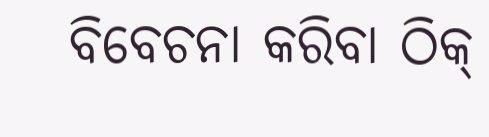ବିବେଚନା କରିବା ଠିକ୍‌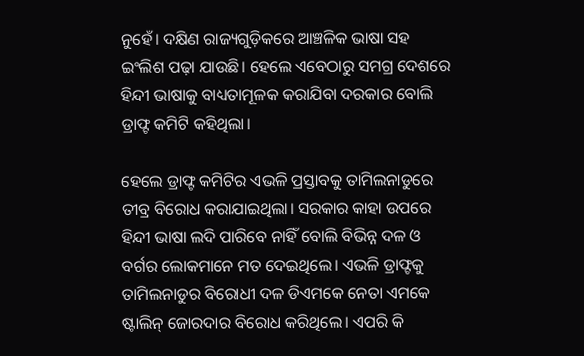ନୁହେଁ। ଦକ୍ଷିଣ ରାଜ୍ୟଗୁଡ଼ିକରେ ଆଞ୍ଚଳିକ ଭାଷା ସହ ଇଂଲିଶ ପଢ଼ା ଯାଉଛି। ହେଲେ ଏବେଠାରୁ ସମଗ୍ର ଦେଶରେ ହିନ୍ଦୀ ଭାଷାକୁ ବାଧ୍ୟତାମୂଳକ କରାଯିବା ଦରକାର ବୋଲି ଡ୍ରାଫ୍ଟ କମିଟି କହିଥିଲା।

ହେଲେ ଡ୍ରାଫ୍ଟ କମିଟିର ଏଭଳି ପ୍ରସ୍ତାବକୁ ତାମିଲନାଡୁରେ ତୀବ୍ର ବିରୋଧ କରାଯାଇଥିଲା। ସରକାର କାହା ଉପରେ ହିନ୍ଦୀ ଭାଷା ଲଦି ପାରିବେ ନାହିଁ ବୋଲି ବିଭିନ୍ନ ଦଳ ଓ ବର୍ଗର ଲୋକମାନେ ମତ ଦେଇଥିଲେ। ଏଭଳି ଡ୍ରାଫ୍ଟକୁ ତାମିଲନାଡୁର ବିରୋଧୀ ଦଳ ଡିଏମକେ ନେତା ଏମକେ ଷ୍ଟାଲିନ୍‌ ଜୋରଦାର ବିରୋଧ କରିଥିଲେ। ଏପରି କି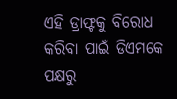ଏହି ଡ୍ରାଫ୍ଟକୁ ବିରୋଧ କରିବା ପାଇଁ ଡିଏମକେ ପକ୍ଷରୁ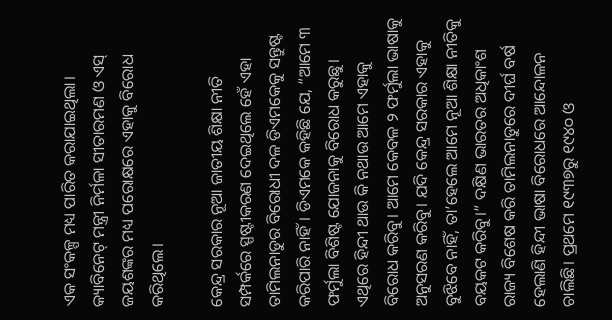ଏକ ସଂକଳ୍ପ ମଧ୍ୟ ପାରିତ କରାଯାଇଥିଲା। କ୍ୟାବିନେଟ୍‌ ମନ୍ତ୍ରୀ ନିର୍ମଳା ସୀତାରମଣ ଓ ଏସ୍‌ ଜୟଶଙ୍କର ମଧ୍ୟ ପରୋକ୍ଷରେ ଏହାକୁ ବିରୋଧ କରିଥିଲେ।

କେନ୍ଦ୍ର ସରକାର ନୂଆ ଜାତୀୟ ଶିକ୍ଷା ନୀତି ସମ୍ପର୍କରେ ସ୍ପଷ୍ଟୀକରଣ ଦେଇଥିଲେ ହେଁ ଏହା ତାମିଲନାଡୁର ବିରୋଧୀ ଦଳ ଡିଏମକେକୁ ସନ୍ତୁଷ୍ଟ କରିପାରି ନାହିଁ। ଡିଏମକେ କହିଛି ଯେ, “ଆମେ ୩ ଫର୍ମୁଲା ବିଶିଷ୍ଟ ଯୋଜନାକୁ ବିରୋଧ କରୁଛୁ। ଏଥିରେ ହିନ୍ଦୀ ଥାଉ କି ନଥାଉ ଆମେ ଏହାକୁ ବିରୋଧ କରିବୁ। ଆମେ କେବଳ ୨ ଫର୍ମୁଲା ଭାଷାକୁ ଅନୁସରଣ କରିବୁ। ଯଦି କେନ୍ଦ୍ର ସରକାର ଏହାକୁ ବୁଝିବେ ନାହିଁ, ତା’ହେଲେ ଆମେ ନୂଆ ଶିକ୍ଷା ନୀତିକୁ ବୟକଟ କରିବୁ।” ଦକ୍ଷିଣ ଭାରତର ଅଧିକାଂଶ ରାଜ୍ୟ ବିଶେଷ କରି ତାମିଲନାଡୁରେ ଦୀର୍ଘ ବର୍ଷ ହେଲାଣି ହିନ୍ଦୀ ଭାଷା ବିରୋଧରେ ଆନ୍ଦୋଳନ ଚାଲିଛି। ପ୍ରଥମେ ୧୯୩୭ରୁ ୧୯୪୦ ଓ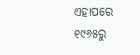ଏହାପରେ ୧୯୬୫ରୁ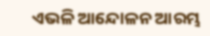ଏଭଳି ଆନ୍ଦୋଳନ ଆରମ୍ଭ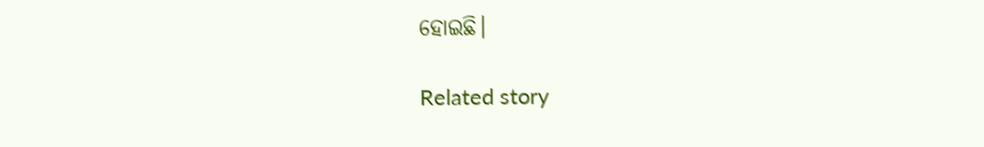ହୋଇଛି।

Related story